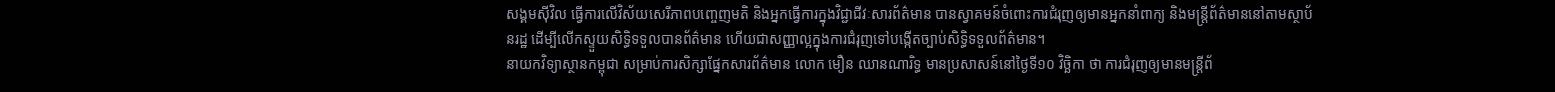សង្គមស៊ីវិល ធ្វើការលើវិស័យសេរីភាពបញ្ចេញមតិ និងអ្នកធ្វើការក្នុងវិជ្ជាជីវៈសារព័ត៌មាន បានស្វាគមន៍ចំពោះការជំរុញឲ្យមានអ្នកនាំពាក្យ និងមន្ត្រីព័ត៌មាននៅតាមស្ថាប័នរដ្ឋ ដើម្បីលើកស្ទួយសិទ្ធិទទួលបានព័ត៌មាន ហើយជាសញ្ញាល្អក្នុងការជំរុញទៅបង្កើតច្បាប់សិទ្ធិទទួលព័ត៌មាន។
នាយកវិទ្យាស្ថានកម្ពុជា សម្រាប់ការសិក្សាផ្នែកសារព័ត៌មាន លោក មឿន ឈានណារិទ្ធ មានប្រសាសន៍នៅថ្ងៃទី១០ វិច្ឆិកា ថា ការជំរុញឲ្យមានមន្ត្រីព័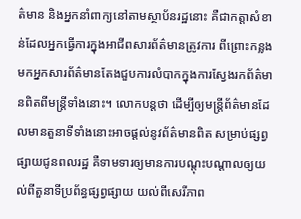ត៌មាន និងអ្នកនាំពាក្យនៅតាមស្ថាប័នរដ្ឋនោះ គឺជាកត្តាសំខាន់ដែលអ្នកធ្វើការក្នុងអាជីពសារព័ត៌មានត្រូវការ ពីព្រោះកន្លងមកអ្នកសារព័ត៌មានតែងជួបការលំបាកក្នុងការស្វែងរកព័ត៌មានពិតពីមន្ត្រីទាំងនោះ។ លោកបន្តថា ដើម្បីឲ្យមន្ត្រីព័ត៌មានដែលមានតួនាទីទាំងនោះអាចផ្ដល់នូវព័ត៌មានពិត សម្រាប់ផ្សព្វផ្សាយជូនពលរដ្ឋ គឺទាមទារឲ្យមានការបណ្ដុះបណ្ដាលឲ្យយល់ពីតួនាទីប្រព័ន្ធផ្សព្វផ្សាយ យល់ពីសេរីភាព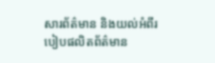សារព័ត៌មាន និងយល់អំពីរបៀបផលិតព័ត៌មាន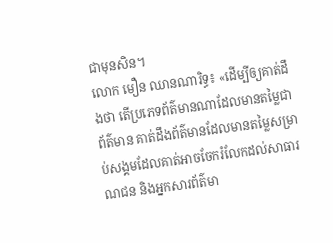ជាមុនសិន។
លោក មឿន ឈានណារិទ្ធ៖ «ដើម្បីឲ្យគាត់ដឹងថា តើប្រភេទព័ត៌មានណាដែលមានតម្លៃជាព័ត៌មាន គាត់ដឹងព័ត៌មានដែលមានតម្លៃសម្រាប់សង្គមដែលគាត់អាចចែករំលែកដល់សាធារណជន និងអ្នកសារព័ត៌មា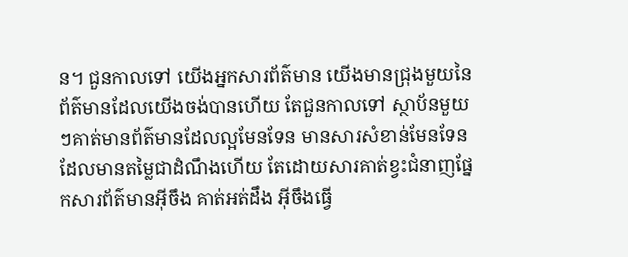ន។ ជួនកាលទៅ យើងអ្នកសារព័ត៌មាន យើងមានជ្រុងមួយនៃព័ត៌មានដែលយើងចង់បានហើយ តែជួនកាលទៅ ស្ថាប័នមួយៗគាត់មានព័ត៌មានដែលល្អមែនទែន មានសារសំខាន់មែនទែន ដែលមានតម្លៃជាដំណឹងហើយ តែដោយសារគាត់ខ្វះជំនាញផ្នែកសារព័ត៌មានអ៊ីចឹង គាត់អត់ដឹង អ៊ីចឹងធ្វើ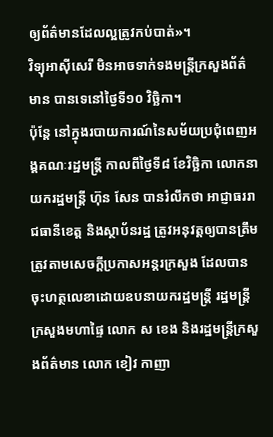ឲ្យព័ត៌មានដែលល្អត្រូវកប់បាត់»។
វិទ្យុអាស៊ីសេរី មិនអាចទាក់ទងមន្ត្រីក្រសួងព័ត៌មាន បានទេនៅថ្ងៃទី១០ វិច្ឆិកា។
ប៉ុន្តែ នៅក្នុងរបាយការណ៍នៃសម័យប្រជុំពេញអង្គគណៈរដ្ឋមន្ត្រី កាលពីថ្ងៃទី៨ ខែវិច្ឆិកា លោកនាយករដ្ឋមន្ត្រី ហ៊ុន សែន បានរំលឹកថា អាជ្ញាធររាជធានីខេត្ត និងស្ថាប័នរដ្ឋ ត្រូវអនុវត្តឲ្យបានត្រឹមត្រូវតាមសេចក្ដីប្រកាសអន្តរក្រសួង ដែលបានចុះហត្ថលេខាដោយឧបនាយករដ្ឋមន្ត្រី រដ្ឋមន្ត្រីក្រសួងមហាផ្ទៃ លោក ស ខេង និងរដ្ឋមន្ត្រីក្រសួងព័ត៌មាន លោក ខៀវ កាញា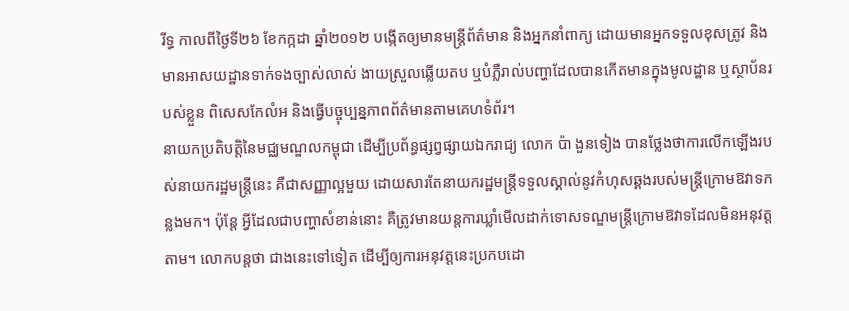រីទ្ធ កាលពីថ្ងៃទី២៦ ខែកក្កដា ឆ្នាំ២០១២ បង្កើតឲ្យមានមន្ត្រីព័ត៌មាន និងអ្នកនាំពាក្យ ដោយមានអ្នកទទួលខុសត្រូវ និងមានអាសយដ្ឋានទាក់ទងច្បាស់លាស់ ងាយស្រួលឆ្លើយតប ឬបំភ្លឺរាល់បញ្ហាដែលបានកើតមានក្នុងមូលដ្ឋាន ឬស្ថាប័នរបស់ខ្លួន ពិសេសកែលំអ និងធ្វើបច្ចុប្បន្នភាពព័ត៌មានតាមគេហទំព័រ។
នាយកប្រតិបត្តិនៃមជ្ឈមណ្ឌលកម្ពុជា ដើម្បីប្រព័ន្ធផ្សព្វផ្សាយឯករាជ្យ លោក ប៉ា ងួនទៀង បានថ្លែងថាការលើកឡើងរបស់នាយករដ្ឋមន្ត្រីនេះ គឺជាសញ្ញាល្អមួយ ដោយសារតែនាយករដ្ឋមន្ត្រីទទួលស្គាល់នូវកំហុសឆ្គងរបស់មន្ត្រីក្រោមឱវាទកន្លងមក។ ប៉ុន្តែ អ្វីដែលជាបញ្ហាសំខាន់នោះ គឺត្រូវមានយន្តការឃ្លាំមើលដាក់ទោសទណ្ឌមន្ត្រីក្រោមឱវាទដែលមិនអនុវត្តតាម។ លោកបន្តថា ជាងនេះទៅទៀត ដើម្បីឲ្យការអនុវត្តនេះប្រកបដោ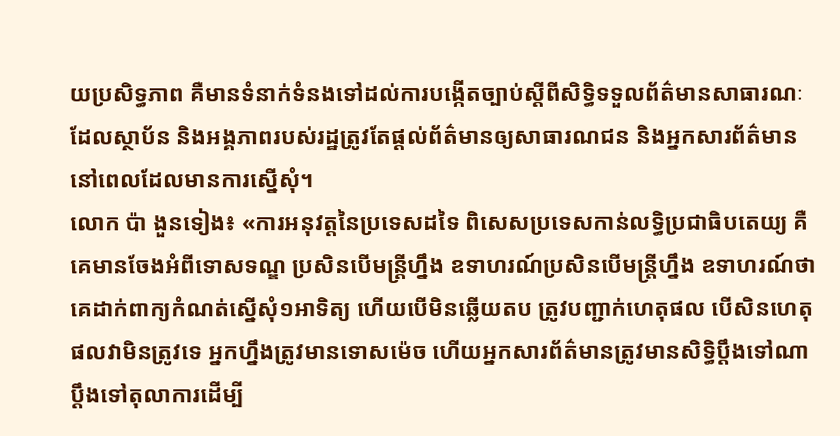យប្រសិទ្ធភាព គឺមានទំនាក់ទំនងទៅដល់ការបង្កើតច្បាប់ស្ដីពីសិទ្ធិទទួលព័ត៌មានសាធារណៈ ដែលស្ថាប័ន និងអង្គភាពរបស់រដ្ឋត្រូវតែផ្ដល់ព័ត៌មានឲ្យសាធារណជន និងអ្នកសារព័ត៌មាននៅពេលដែលមានការស្នើសុំ។
លោក ប៉ា ងួនទៀង៖ «ការអនុវត្តនៃប្រទេសដទៃ ពិសេសប្រទេសកាន់លទ្ធិប្រជាធិបតេយ្យ គឺគេមានចែងអំពីទោសទណ្ឌ ប្រសិនបើមន្ត្រីហ្នឹង ឧទាហរណ៍ប្រសិនបើមន្ត្រីហ្នឹង ឧទាហរណ៍ថាគេដាក់ពាក្យកំណត់ស្នើសុំ១អាទិត្យ ហើយបើមិនឆ្លើយតប ត្រូវបញ្ជាក់ហេតុផល បើសិនហេតុផលវាមិនត្រូវទេ អ្នកហ្នឹងត្រូវមានទោសម៉េច ហើយអ្នកសារព័ត៌មានត្រូវមានសិទ្ធិប្ដឹងទៅណា ប្ដឹងទៅតុលាការដើម្បី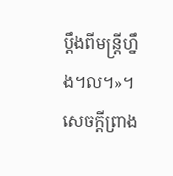ប្ដឹងពីមន្ត្រីហ្នឹង។ល។»។
សេចក្ដីព្រាង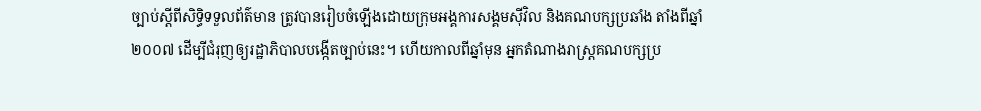ច្បាប់ស្ដីពីសិទ្ធិទទួលព័ត៌មាន ត្រូវបានរៀបចំឡើងដោយក្រុមអង្គការសង្គមស៊ីវិល និងគណបក្សប្រឆាំង តាំងពីឆ្នាំ២០០៧ ដើម្បីជំរុញឲ្យរដ្ឋាភិបាលបង្កើតច្បាប់នេះ។ ហើយកាលពីឆ្នាំមុន អ្នកតំណាងរាស្ត្រគណបក្សប្រ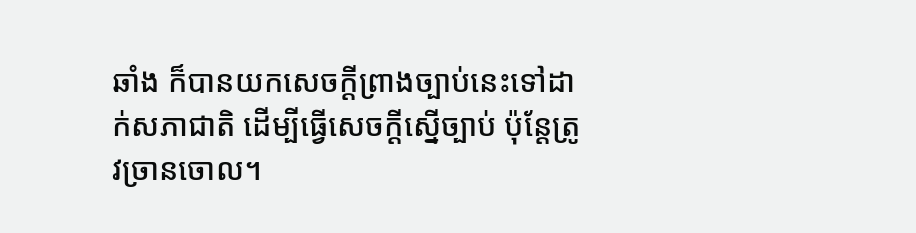ឆាំង ក៏បានយកសេចក្ដីព្រាងច្បាប់នេះទៅដាក់សភាជាតិ ដើម្បីធ្វើសេចក្ដីស្នើច្បាប់ ប៉ុន្តែត្រូវច្រានចោល។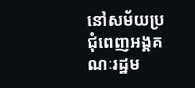នៅសម័យប្រជុំពេញអង្គគណៈរដ្ឋម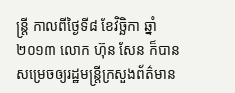ន្ត្រី កាលពីថ្ងៃទី៨ ខែវិច្ឆិកា ឆ្នាំ២០១៣ លោក ហ៊ុន សែន ក៏បានសម្រេចឲ្យរដ្ឋមន្ត្រីក្រសួងព័ត៌មាន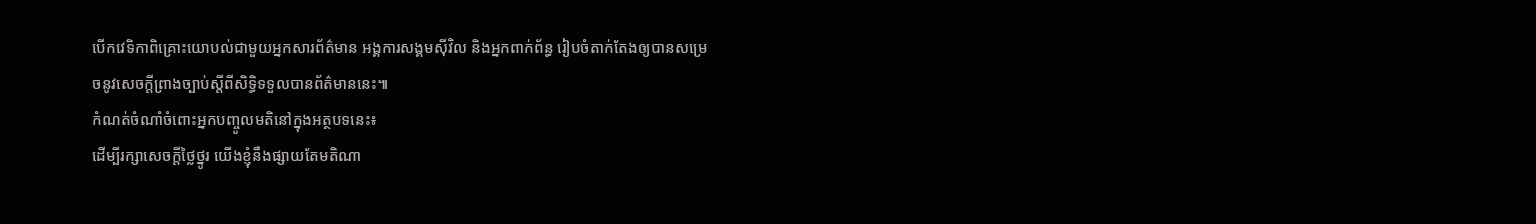បើកវេទិកាពិគ្រោះយោបល់ជាមួយអ្នកសារព័ត៌មាន អង្គការសង្គមស៊ីវិល និងអ្នកពាក់ព័ន្ធ រៀបចំតាក់តែងឲ្យបានសម្រេចនូវសេចក្ដីព្រាងច្បាប់ស្ដីពីសិទ្ធិទទួលបានព័ត៌មាននេះ៕
កំណត់ចំណាំចំពោះអ្នកបញ្ចូលមតិនៅក្នុងអត្ថបទនេះ៖
ដើម្បីរក្សាសេចក្ដីថ្លៃថ្នូរ យើងខ្ញុំនឹងផ្សាយតែមតិណា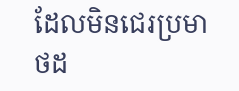ដែលមិនជេរប្រមាថដ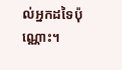ល់អ្នកដទៃប៉ុណ្ណោះ។